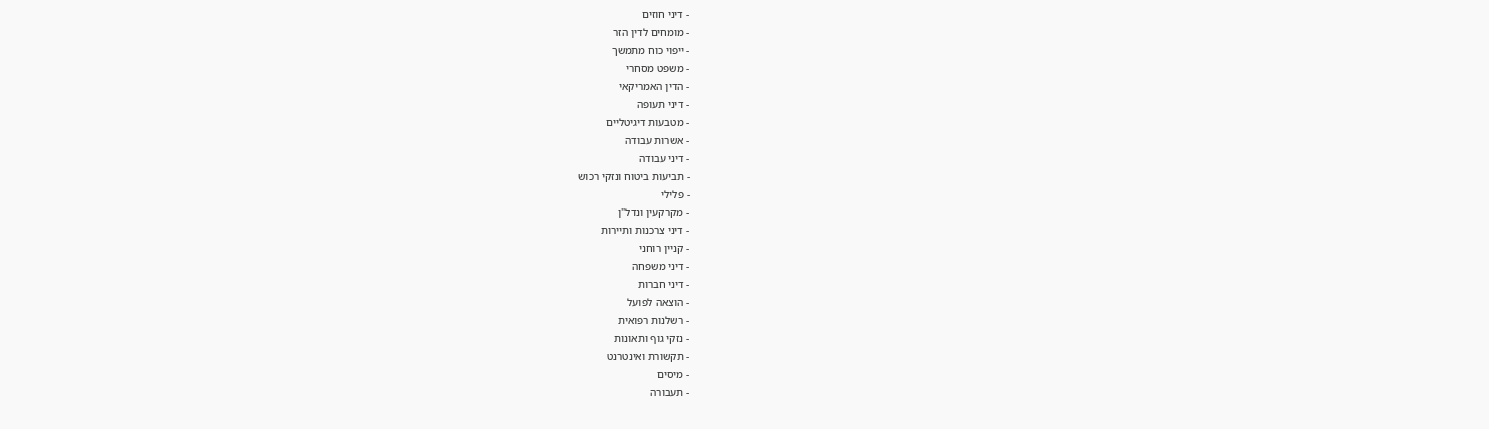- דיני חוזים
- מומחים לדין הזר
- ייפוי כוח מתמשך
- משפט מסחרי
- הדין האמריקאי
- דיני תעופה
- מטבעות דיגיטליים
- אשרות עבודה
- דיני עבודה
- תביעות ביטוח ונזקי רכוש
- פלילי
- מקרקעין ונדל"ן
- דיני צרכנות ותיירות
- קניין רוחני
- דיני משפחה
- דיני חברות
- הוצאה לפועל
- רשלנות רפואית
- נזקי גוף ותאונות
- תקשורת ואינטרנט
- מיסים
- תעבורה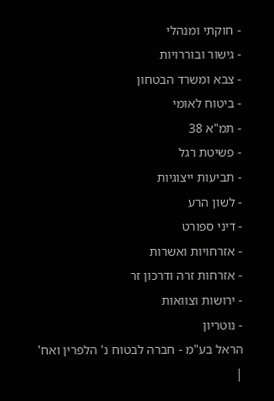- חוקתי ומנהלי
- גישור ובוררויות
- צבא ומשרד הבטחון
- ביטוח לאומי
- תמ"א 38
- פשיטת רגל
- תביעות ייצוגיות
- לשון הרע
- דיני ספורט
- אזרחויות ואשרות
- אזרחות זרה ודרכון זר
- ירושות וצוואות
- נוטריון
הראל בע"מ - חברה לבטוח נ' הלפרין ואח'
|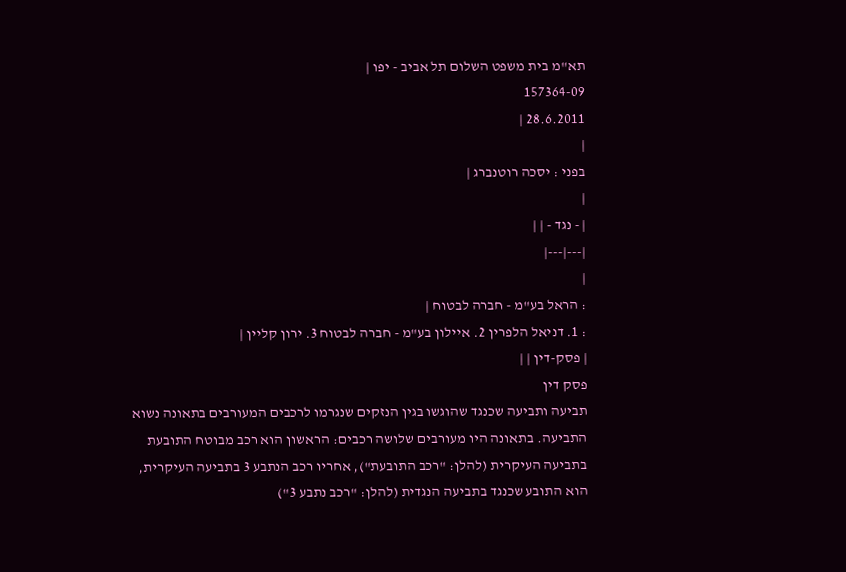תא"מ בית משפט השלום תל אביב - יפו |
157364-09
28.6.2011 |
|
בפני : יסכה רוטנברג |
|
| - נגד - | |
|---|---|
|
: הראל בע"מ - חברה לבטוח |
: 1. דניאל הלפרין 2. איילון בע"מ - חברה לבטוח 3. ירון קליין |
| פסק-דין | |
פסק דין
תביעה ותביעה שכנגד שהוגשו בגין הנזקים שנגרמו לרכבים המעורבים בתאונה נשוא התביעה. בתאונה היו מעורבים שלושה רכבים: הראשון הוא רכב מבוטח התובעת בתביעה העיקרית (להלן: "רכב התובעת"), אחריו רכב הנתבע 3 בתביעה העיקרית, הוא התובע שכנגד בתביעה הנגדית (להלן: "רכב נתבע 3")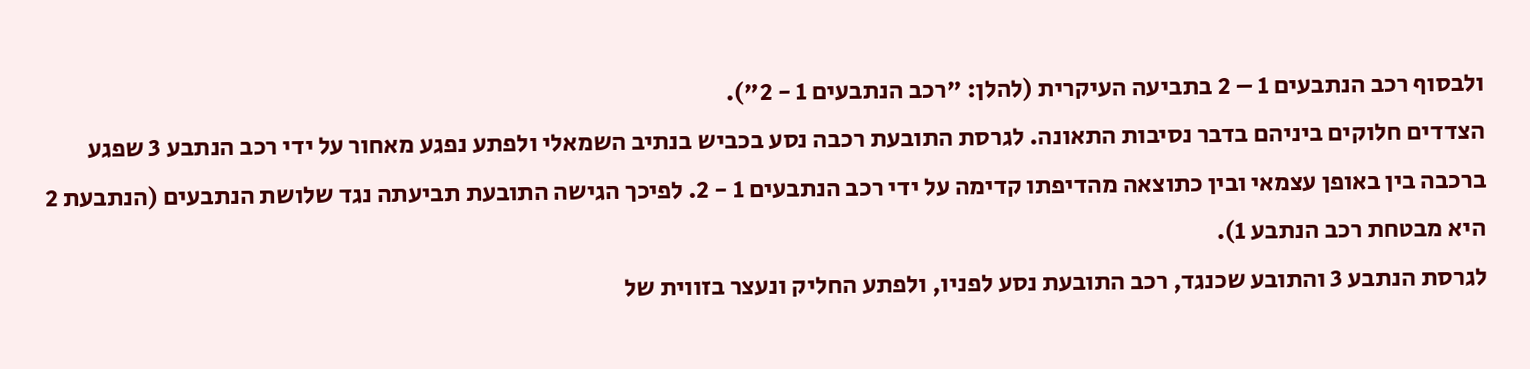ולבסוף רכב הנתבעים 1 – 2 בתביעה העיקרית (להלן: "רכב הנתבעים 1 - 2").
הצדדים חלוקים ביניהם בדבר נסיבות התאונה. לגרסת התובעת רכבה נסע בכביש בנתיב השמאלי ולפתע נפגע מאחור על ידי רכב הנתבע 3 שפגע ברכבה בין באופן עצמאי ובין כתוצאה מהדיפתו קדימה על ידי רכב הנתבעים 1 - 2. לפיכך הגישה התובעת תביעתה נגד שלושת הנתבעים (הנתבעת 2 היא מבטחת רכב הנתבע 1).
לגרסת הנתבע 3 והתובע שכנגד, רכב התובעת נסע לפניו, ולפתע החליק ונעצר בזווית של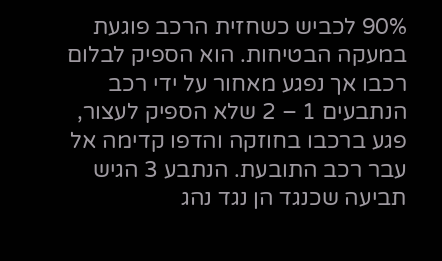90% לכביש כשחזית הרכב פוגעת במעקה הבטיחות. הוא הספיק לבלום רכבו אך נפגע מאחור על ידי רכב הנתבעים 1 – 2 שלא הספיק לעצור, פגע ברכבו בחוזקה והדפו קדימה אל עבר רכב התובעת. הנתבע 3 הגיש תביעה שכנגד הן נגד נהג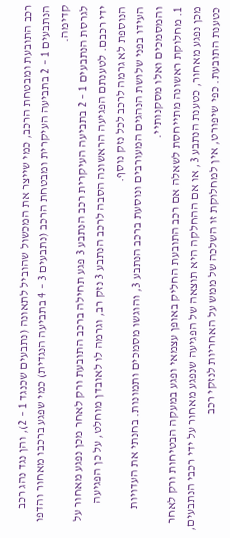רכב התובעת ומבטחת הרכב, כמי שייצר את המכשול שהוביל לתאונה (נתבעים שכנגד 1 – 2), והן נגד נהג רכב הנתבעים 1 – 2 בתביעה העיקרית ומבטחת הרכב (נתבעים 3 – 4 בתביעה הנגדית) כמי שפגע ברכבו מאחור והדפו קדימה.
לגרסת הנתבעים 1 – 2 בתביעה העיקרית רכב הנתבע 3 פגע תחילה ברכב התובעת ורק לאחר מכן נפגע מאחור על ידי רכבם. לטענתם הפגיעה הראשונה הסבה לרכב הנתבע 3 נזק רב, וגרמה לו לאובדן מוחלט, על כן הפגיעה הנוספת לא גרמה לרכב לכל נזק נוסף.
העידו בפני שלושת הנהגים המעורבים ונוסעת ברכב הנתבע 3, והוגשו מסמכים ותמונות. בחנתי את העדויות והמסמכים ואלו מסקנותיי.
1. מחלוקת ראשונה מתייחסת לשאלה אם רכב התובעת החליק באופן עצמאי ופגע במעקה הבטיחות ורק לאחר מכן נפגע מאחור, כטענת הנתבע 3, או אם ההחלקה היא תוצאה של הפגיעה שנפגע מאחור על ידי רכבי הנתבעים, כטענת התובעת. כפי שיפורט, אין למחלוקת זו השלכה של ממש על האחריות לנזקי רכב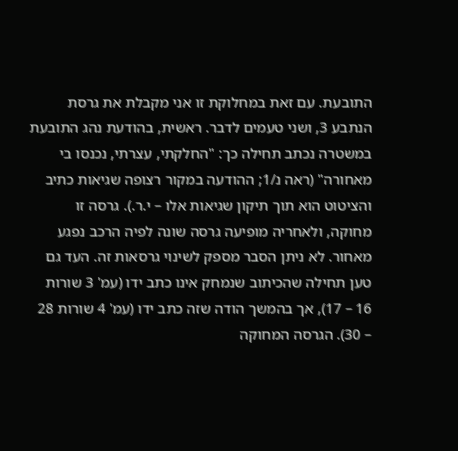התובעת. עם זאת במחלוקת זו אני מקבלת את גרסת הנתבע 3, ושני טעמים לדבר. ראשית, בהודעת נהג התובעת במשטרה נכתב תחילה כך: "החלקתי, עצרתי, נכנסו בי מאחורה" (ראה נ/1; ההודעה במקור רצופה שגיאות כתיב והציטוט הוא תוך תיקון שגיאות אלו – י.ר.). גרסה זו מחוקה, ולאחריה מופיעה גרסה שונה לפיה הרכב נפגע מאחור. לא ניתן הסבר מספק לשינוי גרסאות זה. העד גם טען תחילה שהכיתוב שנמחק אינו כתב ידו (עמ' 3 שורות 16 – 17), אך בהמשך הודה שזה כתב ידו (עמ' 4 שורות 28 – 30). הגרסה המחוקה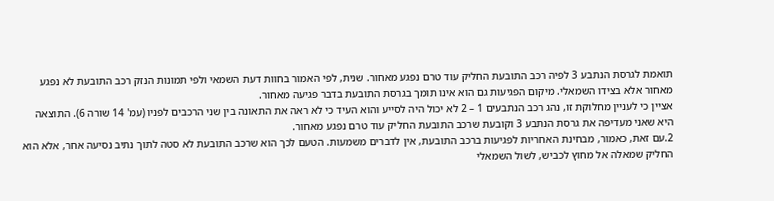תואמת לגרסת הנתבע 3 לפיה רכב התובעת החליק עוד טרם נפגע מאחור. שנית, לפי האמור בחוות דעת השמאי ולפי תמונות הנזק רכב התובעת לא נפגע מאחור אלא בצידו השמאלי. מיקום הפגיעות גם הוא אינו תומך בגרסת התובעת בדבר פגיעה מאחור.
אציין כי לעניין מחלוקת זו, נהג רכב הנתבעים 1 – 2 לא יכול היה לסייע והוא העיד כי לא ראה את התאונה בין שני הרכבים לפניו (עמ' 14 שורה 6). התוצאה היא שאני מעדיפה את גרסת הנתבע 3 וקובעת שרכב התובעת החליק עוד טרם נפגע מאחור.
2.עם זאת, כאמור, מבחינת האחריות לפגיעות ברכב התובעת, אין לדברים משמעות. הטעם לכך הוא שרכב התובעת לא סטה לתוך נתיב נסיעה אחר, אלא הוא החליק שמאלה אל מחוץ לכביש, לשול השמאלי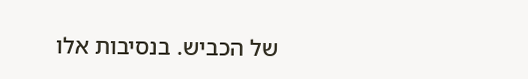של הכביש. בנסיבות אלו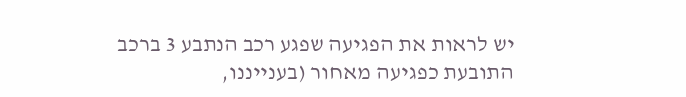יש לראות את הפגיעה שפגע רכב הנתבע 3 ברכב התובעת כפגיעה מאחור (בענייננו,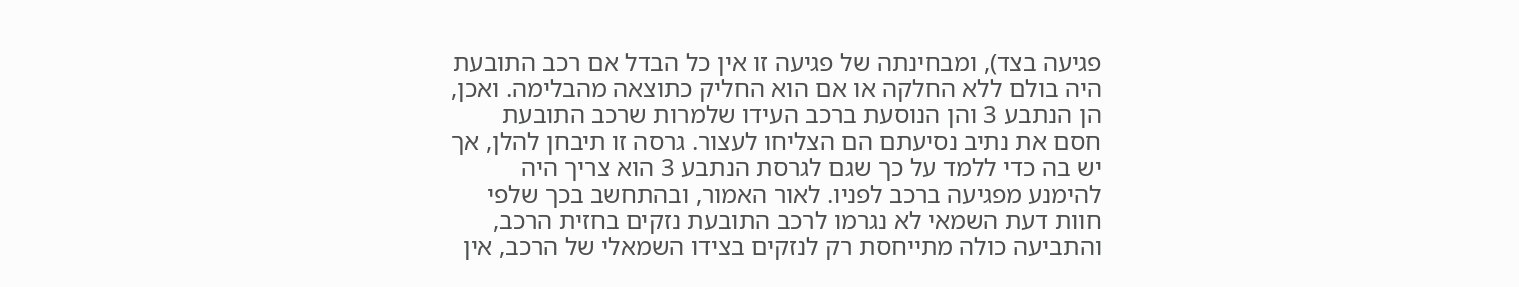פגיעה בצד), ומבחינתה של פגיעה זו אין כל הבדל אם רכב התובעת היה בולם ללא החלקה או אם הוא החליק כתוצאה מהבלימה. ואכן, הן הנתבע 3 והן הנוסעת ברכב העידו שלמרות שרכב התובעת חסם את נתיב נסיעתם הם הצליחו לעצור. גרסה זו תיבחן להלן, אך יש בה כדי ללמד על כך שגם לגרסת הנתבע 3 הוא צריך היה להימנע מפגיעה ברכב לפניו. לאור האמור, ובהתחשב בכך שלפי חוות דעת השמאי לא נגרמו לרכב התובעת נזקים בחזית הרכב, והתביעה כולה מתייחסת רק לנזקים בצידו השמאלי של הרכב, אין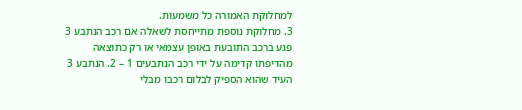למחלוקת האמורה כל משמעות.
3. מחלוקת נוספת מתייחסת לשאלה אם רכב הנתבע 3 פגע ברכב התובעת באופן עצמאי או רק כתוצאה מהדיפתו קדימה על ידי רכב הנתבעים 1 – 2. הנתבע 3 העיד שהוא הספיק לבלום רכבו מבלי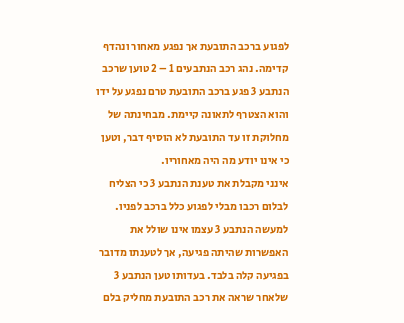לפגוע ברכב התובעת אך נפגע מאחור ונהדף קדימה. נהג רכב הנתבעים 1 – 2 טוען שרכב הנתבע 3 פגע ברכב התובעת טרם נפגע על ידו והוא הצטרף לתאונה קיימת. מבחינתה של מחלוקת זו עד התובעת לא הוסיף דבר, וטען כי אינו יודע מה היה מאחוריו.
אינני מקבלת את טענת הנתבע 3 כי הצליח לבלום רכבו מבלי לפגוע כלל ברכב לפניו. למעשה הנתבע 3 עצמו אינו שולל את האפשרות שהיתה פגיעה, אך לטענתו מדובר בפגיעה קלה בלבד. בעדותו טען הנתבע 3 שלאחר שראה את רכב התובעת מחליק בלם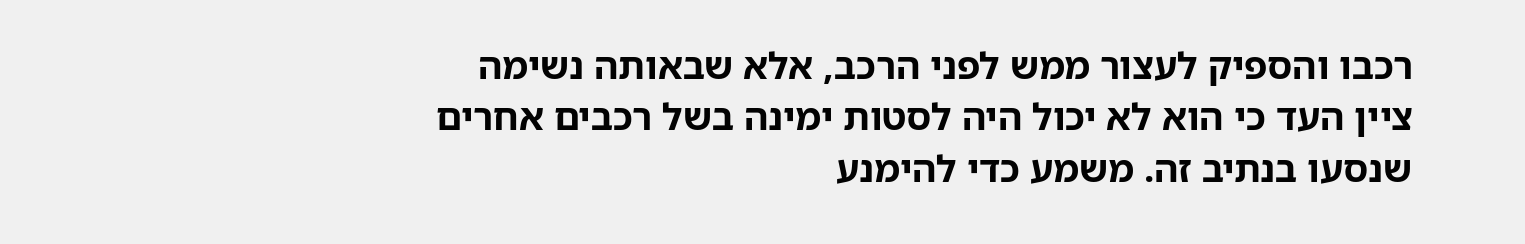רכבו והספיק לעצור ממש לפני הרכב, אלא שבאותה נשימה ציין העד כי הוא לא יכול היה לסטות ימינה בשל רכבים אחרים שנסעו בנתיב זה. משמע כדי להימנע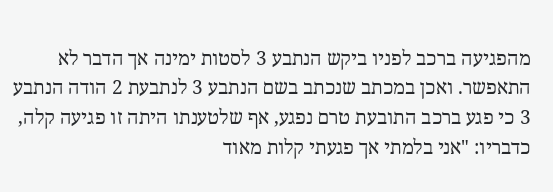מהפגיעה ברכב לפניו ביקש הנתבע 3 לסטות ימינה אך הדבר לא התאפשר. ואכן במכתב שנכתב בשם הנתבע 3 לנתבעת 2 הודה הנתבע 3 כי פגע ברכב התובעת טרם נפגע, אף שלטענתו היתה זו פגיעה קלה, כדבריו: "אני בלמתי אך פגעתי קלות מאוד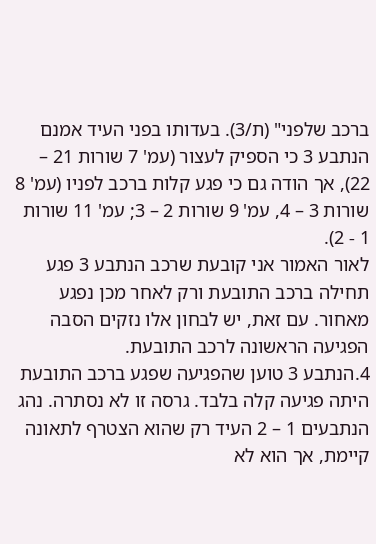ברכב שלפני" (ת/3). בעדותו בפני העיד אמנם הנתבע 3 כי הספיק לעצור (עמ' 7 שורות 21 – 22), אך הודה גם כי פגע קלות ברכב לפניו (עמ' 8 שורות 3 – 4, עמ' 9 שורות 2 – 3; עמ' 11 שורות 1 - 2).
לאור האמור אני קובעת שרכב הנתבע 3 פגע תחילה ברכב התובעת ורק לאחר מכן נפגע מאחור. עם זאת, יש לבחון אלו נזקים הסבה הפגיעה הראשונה לרכב התובעת.
4.הנתבע 3 טוען שהפגיעה שפגע ברכב התובעת היתה פגיעה קלה בלבד. גרסה זו לא נסתרה. נהג הנתבעים 1 – 2 העיד רק שהוא הצטרף לתאונה קיימת, אך הוא לא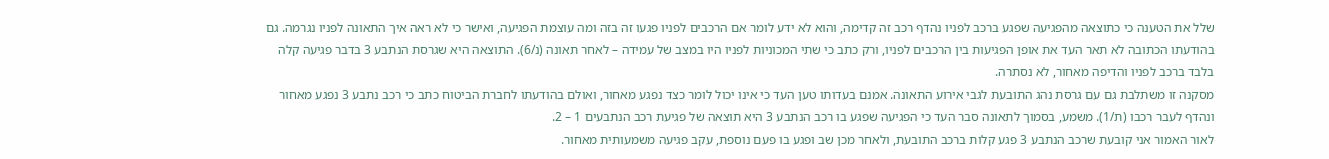שלל את הטענה כי כתוצאה מהפגיעה שפגע ברכב לפניו נהדף רכב זה קדימה, והוא לא ידע לומר אם הרכבים לפניו פגעו זה בזה ומה עוצמת הפגיעה, ואישר כי לא ראה איך התאונה לפניו נגרמה. גם בהודעתו הכתובה לא תאר העד את אופן הפגיעות בין הרכבים לפניו, ורק כתב כי שתי המכוניות לפניו היו במצב של עמידה – לאחר תאונה (נ/6). התוצאה היא שגרסת הנתבע 3 בדבר פגיעה קלה בלבד ברכב לפניו והדיפה מאחור, לא נסתרה.
מסקנה זו משתלבת גם עם גרסת נהג התובעת לגבי אירוע התאונה. אמנם בעדותו טען העד כי אינו יכול לומר כצד נפגע מאחור, ואולם בהודעתו לחברת הביטוח כתב כי רכב נתבע 3 נפגע מאחור ונהדף לעבר רכבו (ת/1). משמע, בסמוך לתאונה סבר העד כי הפגיעה שפגע בו רכב הנתבע 3 היא תוצאה של פגיעת רכב הנתבעים 1 – 2.
לאור האמור אני קובעת שרכב הנתבע 3 פגע קלות ברכב התובעת, ולאחר מכן שב ופגע בו פעם נוספת, עקב פגיעה משמעותית מאחור.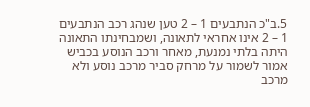5.ב"כ הנתבעים 1 – 2 טען שנהג רכב הנתבעים 1 – 2 אינו אחראי לתאונה, ושמבחינתו התאונה היתה בלתי נמנעת, מאחר ורכב הנוסע בכביש אמור לשמור על מרחק סביר מרכב נוסע ולא מרכב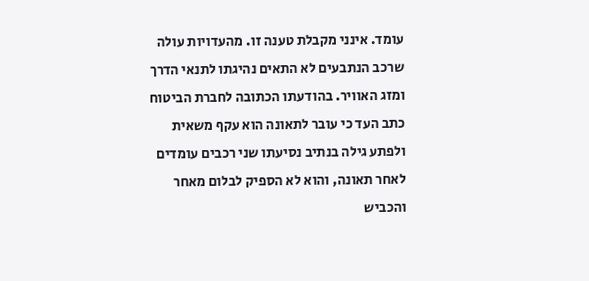עומד. אינני מקבלת טענה זו. מהעדויות עולה שרכב הנתבעים לא התאים נהיגתו לתנאי הדרך ומזג האוויר. בהודעתו הכתובה לחברת הביטוח כתב העד כי עובר לתאונה הוא עקף משאית ולפתע גילה בנתיב נסיעתו שני רכבים עומדים לאחר תאונה, והוא לא הספיק לבלום מאחר והכביש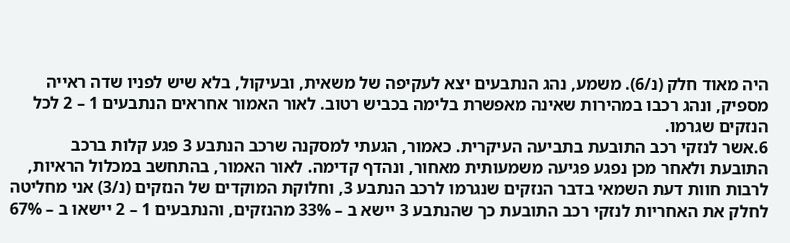היה מאוד חלק (נ/6). משמע, נהג הנתבעים יצא לעקיפה של משאית, ובעיקול, בלא שיש לפניו שדה ראייה מספיק, ונהג רכבו במהירות שאינה מאפשרת בלימה בכביש רטוב. לאור האמור אחראים הנתבעים 1 – 2 לכל הנזקים שגרמו.
6.אשר לנזקי רכב התובעת בתביעה העיקרית. כאמור, הגעתי למסקנה שרכב הנתבע 3 פגע קלות ברכב התובעת ולאחר מכן נפגע פגיעה משמעותית מאחור, ונהדף קדימה. לאור האמור, בהתחשב במכלול הראיות, לרבות חוות דעת השמאי בדבר הנזקים שנגרמו לרכב הנתבע 3, וחלוקת המוקדים של הנזקים (נ/3) אני מחליטה לחלק את האחריות לנזקי רכב התובעת כך שהנתבע 3 יישא ב – 33% מהנזקים, והנתבעים 1 – 2 יישאו ב – 67%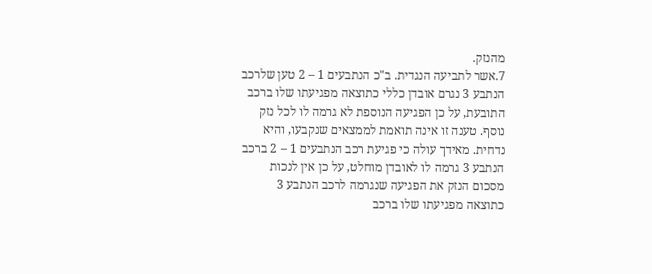מהנזק.
7.אשר לתביעה הנגדית. ב"כ הנתבעים 1 – 2 טען שלרכב הנתבע 3 נגרם אובדן כללי כתוצאה מפגיעתו שלו ברכב התובעת, על כן הפגיעה הנוספת לא גרמה לו לכל נזק נוסף. טענה זו אינה תואמת לממצאים שנקבעו, והיא נדחית. מאידך עולה כי פגיעת רכב הנתבעים 1 – 2 ברכב הנתבע 3 גרמה לו לאובדן מוחלט, על כן אין לנכות מסכום הנזק את הפגיעה שנגרמה לרכב הנתבע 3 כתוצאה מפגיעתו שלו ברכב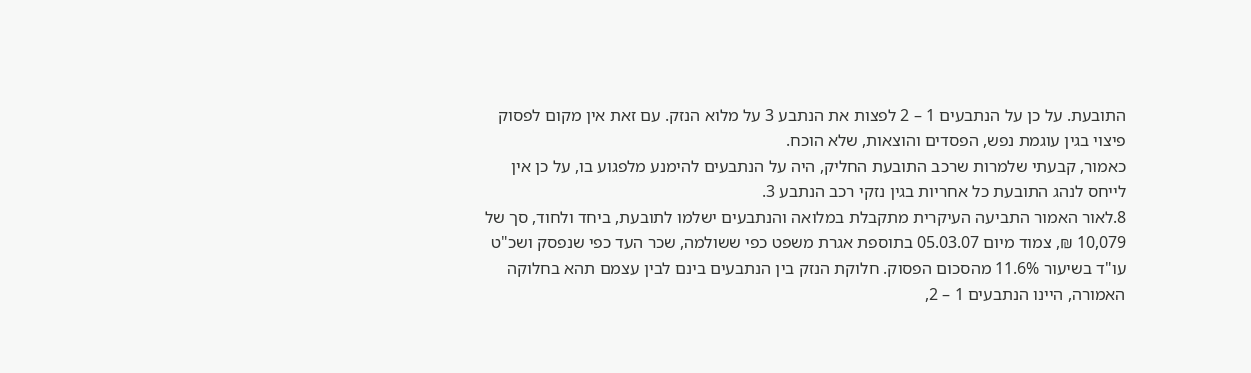התובעת. על כן על הנתבעים 1 – 2 לפצות את הנתבע 3 על מלוא הנזק. עם זאת אין מקום לפסוק פיצוי בגין עוגמת נפש, הפסדים והוצאות, שלא הוכח.
כאמור, קבעתי שלמרות שרכב התובעת החליק, היה על הנתבעים להימנע מלפגוע בו, על כן אין לייחס לנהג התובעת כל אחריות בגין נזקי רכב הנתבע 3.
8.לאור האמור התביעה העיקרית מתקבלת במלואה והנתבעים ישלמו לתובעת, ביחד ולחוד, סך של 10,079 ₪, צמוד מיום 05.03.07 בתוספת אגרת משפט כפי ששולמה, שכר העד כפי שנפסק ושכ"ט עו"ד בשיעור 11.6% מהסכום הפסוק. חלוקת הנזק בין הנתבעים בינם לבין עצמם תהא בחלוקה האמורה, היינו הנתבעים 1 – 2,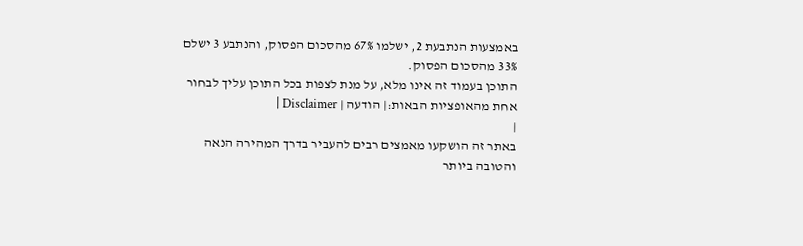באמצעות הנתבעת 2, ישלמו 67% מהסכום הפסוק, והנתבע 3 ישלם 33% מהסכום הפסוק.
התוכן בעמוד זה אינו מלא, על מנת לצפות בכל התוכן עליך לבחור אחת מהאופציות הבאות:| הודעה | Disclaimer |
|
באתר זה הושקעו מאמצים רבים להעביר בדרך המהירה הנאה והטובה ביותר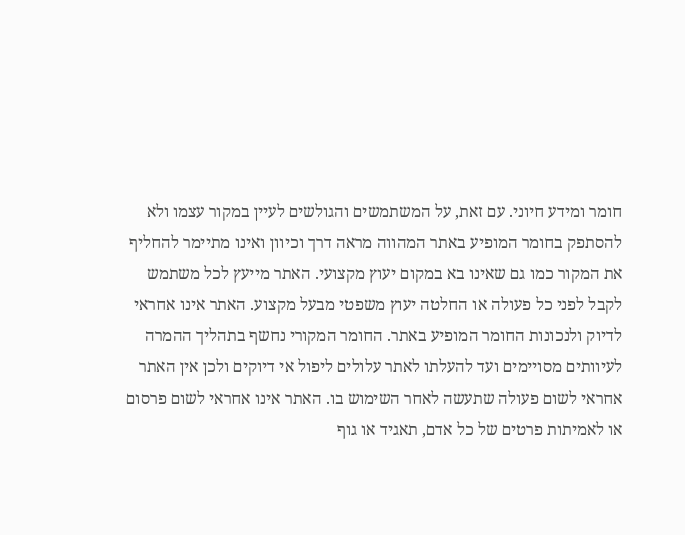חומר ומידע חיוני. עם זאת, על המשתמשים והגולשים לעיין במקור עצמו ולא להסתפק בחומר המופיע באתר המהווה מראה דרך וכיוון ואינו מתיימר להחליף את המקור כמו גם שאינו בא במקום יעוץ מקצועי. האתר מייעץ לכל משתמש לקבל לפני כל פעולה או החלטה יעוץ משפטי מבעל מקצוע. האתר אינו אחראי לדיוק ולנכונות החומר המופיע באתר. החומר המקורי נחשף בתהליך ההמרה לעיוותים מסויימים ועד להעלתו לאתר עלולים ליפול אי דיוקים ולכן אין האתר אחראי לשום פעולה שתעשה לאחר השימוש בו. האתר אינו אחראי לשום פרסום או לאמיתות פרטים של כל אדם, תאגיד או גוף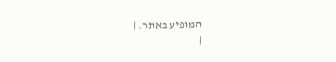המופיע באתר. |
|